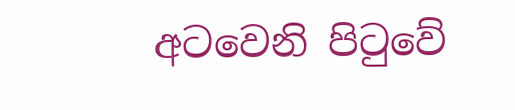අටවෙනි පිටුවේ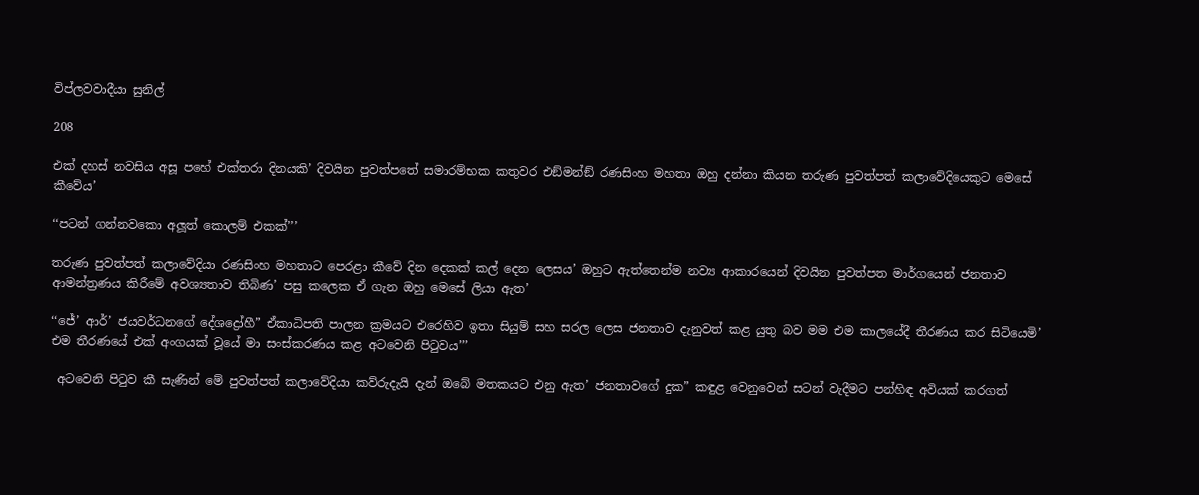විප්ලවවාදීයා සුනිල්

208

එක් දහස් නවසිය අසූ පහේ එක්තරා දිනයකි’ දිවයින පුවත්පතේ සමාරම්භක කතුවර එඞ්මන්ඞ් රණසිංහ මහතා ඔහු දන්නා කියන තරුණ පුවත්පත් කලාවේදියෙකුට මෙසේ කීවේය’

‘‘පටන් ගන්නවකො අලූත් කොලම් එකක්’’’

තරුණ පුවත්පත් කලාවේදියා රණසිංහ මහතාට පෙරළා කීවේ දින දෙකක් කල් දෙන ලෙසය’ ඔහුට ඇත්තෙන්ම නව්‍ය ආකාරයෙන් දිවයින පුවත්පත මාර්ගයෙන් ජනතාව ආමන්ත්‍රණය කිරීමේ අවශ්‍යතාව තිබිණ’ පසු කලෙක ඒ ගැන ඔහු මෙසේ ලියා ඇත’

‘‘ජේ’ ආර්’ ජයවර්ධනගේ දේශද්‍රෝහී” ඒකාධිපති පාලන ක්‍රමයට එරෙහිව ඉතා සියුම් සහ සරල ලෙස ජනතාව දැනුවත් කළ යුතු බව මම එම කාලයේදී තීරණය කර සිටියෙමි’ එම තීරණයේ එක් අංගයක් වූයේ මා සංස්කරණය කළ අටවෙනි පිටුවය’’’

 අටවෙනි පිටුව කී සැණින් මේ පුවත්පත් කලාවේදියා කව්රුදැයි දැන් ඔබේ මතකයට එනු ඇත’ ජනතාවගේ දුක” කඳුළ වෙනුවෙන් සටන් වැදීමට පන්හිඳ අවියක් කරගත්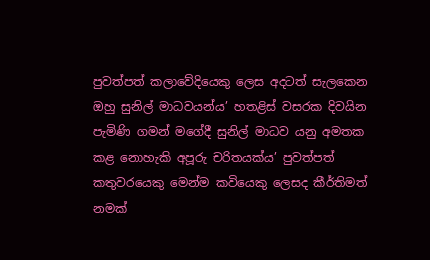පුවත්පත් කලාවේදියෙකු ලෙස අදටත් සැලකෙන ඔහු සුනිල් මාධවයන්ය’ හතළිස් වසරක දිවයින පැමිණි ගමන් මගේදී සුනිල් මාධව යනු අමතක කළ නොහැකි අපූරු චරිතයක්ය’ පුවත්පත් කතුවරයෙකු මෙන්ම කවියෙකු ලෙසද කීර්තිමත් නමක්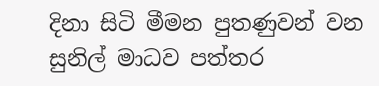දිනා සිටි මීමන පුතණුවන් වන සුනිල් මාධව පත්තර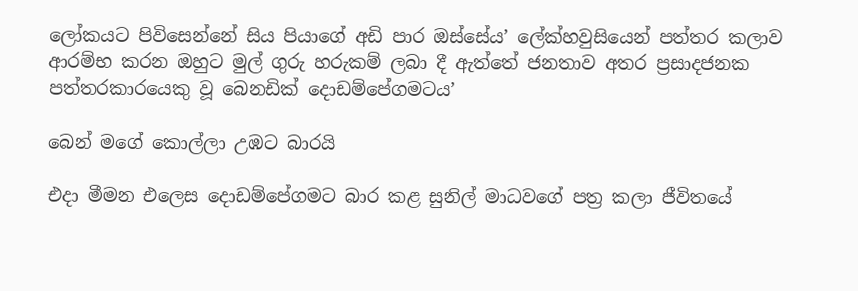ලෝකයට පිවිසෙන්නේ සිය පියාගේ අඩි පාර ඔස්සේය’ ලේක්හවුසියෙන් පත්තර කලාව ආරම්භ කරන ඔහුට මුල් ගුරු හරුකම් ලබා දී ඇත්තේ ජනතාව අතර ප්‍රසාදජනක පත්තරකාරයෙකු වූ බෙනඩික් දොඩම්පේගමටය’

බෙන් මගේ කොල්ලා උඹට බාරයි

එදා මීමන එලෙස දොඩම්පේගමට බාර කළ සුනිල් මාධවගේ පත්‍ර කලා ජීවිතයේ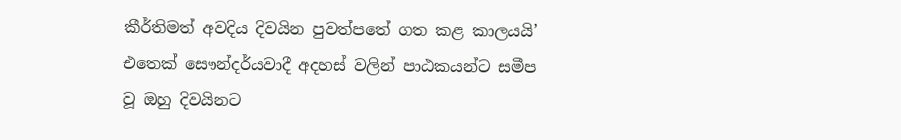කීර්තිමත් අවදිය දිවයින පුවත්පතේ ගත කළ කාලයයි’ එතෙක් සෞන්දර්යවාදී අදහස් වලින් පාඨකයන්ට සමීප වූ ඔහු දිවයිනට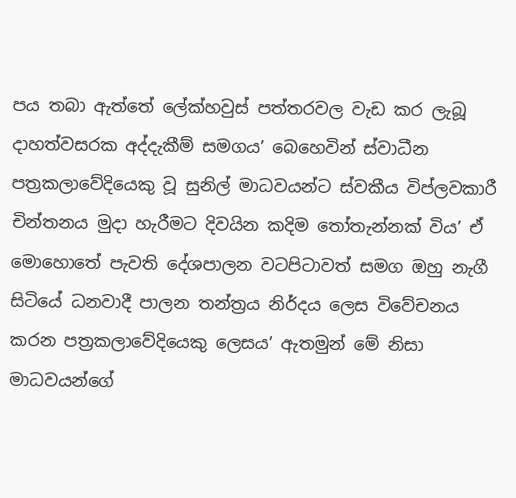පය තබා ඇත්තේ ලේක්හවුස් පත්තරවල වැඩ කර ලැබූ දාහත්වසරක අද්දැකීම් සමගය’ බෙහෙවින් ස්වාධීන පත්‍රකලාවේදියෙකු වූ සුනිල් මාධවයන්ට ස්වකීය විප්ලවකාරී චින්තනය මුදා හැරීමට දිවයින කදිම තෝතැන්නක් විය’ ඒ මොහොතේ පැවති දේශපාලන වටපිටාවත් සමග ඔහු නැගී සිටියේ ධනවාදී පාලන තන්ත්‍රය නිර්දය ලෙස විවේචනය කරන පත්‍රකලාවේදියෙකු ලෙසය’ ඇතමුන් මේ නිසා මාධවයන්ගේ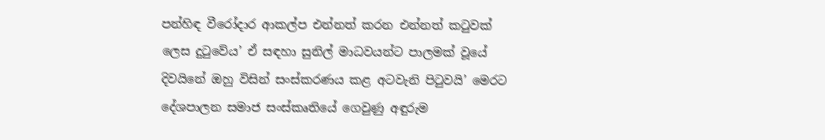පන්හිඳ වීරෝදාර ආකල්ප එන්නත් කරන එන්නත් කටුවක් ලෙස දුටුවේය’ ඒ සඳහා සුනිල් මාධවයන්ට පාලමක් වූයේ දිවයිනේ ඔහු විසින් සංස්කරණය කළ අටවැනි පිටුවයි’ මෙරට දේශපාලන සමාජ සංස්කෘතියේ ගෙවුණු අඳුරුම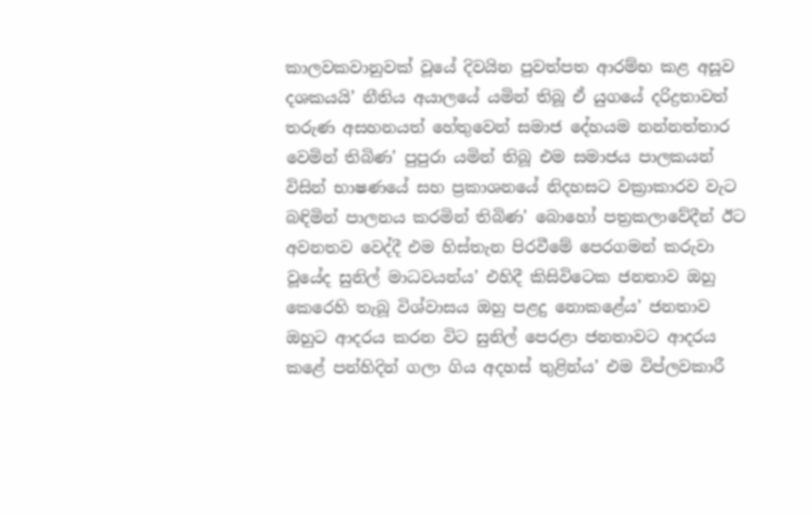කාලවකවානුවක් වූයේ දිවයින පුවත්පත ආරම්භ කළ අසූව දශකයයි’ නීතිය අයාලයේ යමින් තිබූ ඒ යුගයේ දරිද්‍රතාවත් තරුණ අසහනයත් හේතුවෙන් සමාජ දේහයම නන්නත්තාර වෙමින් තිබිණ’ පුපුරා යමින් තිබූ එම සමාජය පාලකයන් විසින් භාෂණයේ සහ ප්‍රකාශනයේ නිදහසට වක්‍රාකාරව වැට බඳිමින් පාලනය කරමින් තිබිණ’ බොහෝ පත්‍රකලාවේදීන් ඊට අවනතව වෙද්දී එම හිස්තැන පිරවීමේ පෙරගමන් කරුවා වූයේද සුනිල් මාධවයන්ය’ එහිදී කිසිවිටෙක ජනතාව ඔහු කෙරෙහි තැබූ විශ්වාසය ඔහු පළදු නොකළේය’ ජනතාව ඔහුට ආදරය කරන විට සුනිල් පෙරළා ජනතාවට ආදරය කළේ පන්හිදින් ගලා ගිය අදහස් තුළින්ය’ එම විප්ලවකාරී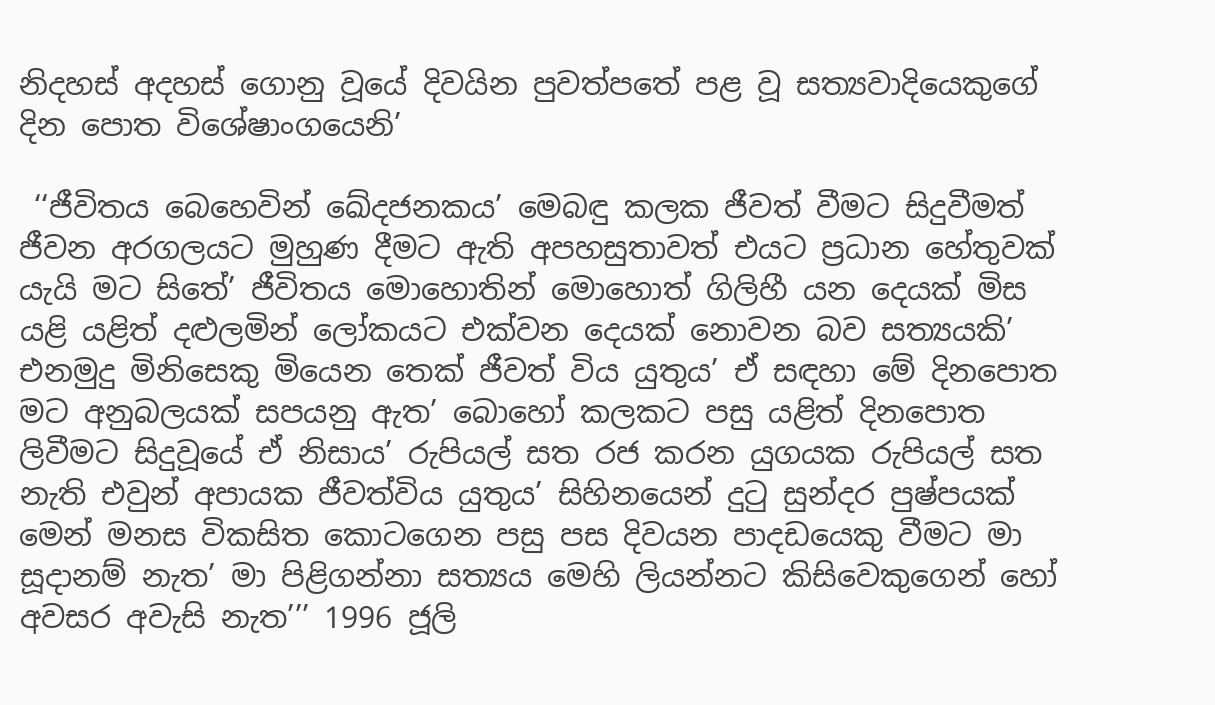නිදහස් අදහස් ගොනු වූයේ දිවයින පුවත්පතේ පළ වූ සත්‍යවාදියෙකුගේ දින පොත විශේෂාංගයෙනි’

 ‘‘ජීවිතය බෙහෙවින් ඛේදජනකය’ මෙබඳු කලක ජීවත් වීමට සිදුවීමත් ජීවන අරගලයට මුහුණ දීමට ඇති අපහසුතාවත් එයට ප්‍රධාන හේතුවක් යැයි මට සිතේ’ ජීවිතය මොහොතින් මොහොත් ගිලිහී යන දෙයක් මිස යළි යළිත් දළුලමින් ලෝකයට එක්වන දෙයක් නොවන බව සත්‍යයකි’ එනමුදු මිනිසෙකු මියෙන තෙක් ජීවත් විය යුතුය’ ඒ සඳහා මේ දිනපොත මට අනුබලයක් සපයනු ඇත’ බොහෝ කලකට පසු යළිත් දිනපොත ලිවීමට සිදුවූයේ ඒ නිසාය’ රුපියල් සත රජ කරන යුගයක රුපියල් සත නැති එවුන් අපායක ජීවත්විය යුතුය’ සිහිනයෙන් දුටු සුන්දර පුෂ්පයක් මෙන් මනස විකසිත කොටගෙන පසු පස දිවයන පාදඩයෙකු වීමට මා සූදානම් නැත’ මා පිළිගන්නා සත්‍යය මෙහි ලියන්නට කිසිවෙකුගෙන් හෝ අවසර අවැසි නැත’’’ 1996 ජූලි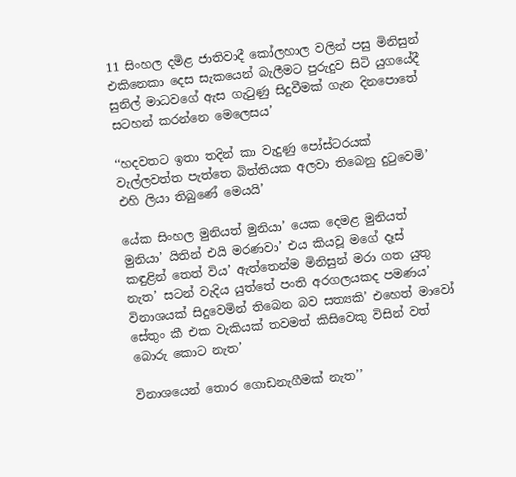11 සිංහල දමිළ ජාතිවාදී කෝලහාල වලින් පසු මිනිසුන් එකිනෙකා දෙස සැකයෙන් බැලීමට පුරුදුව සිටි යුගයේදී සුනිල් මාධවගේ ඇස ගැටුණු සිදුවීමක් ගැන දිනපොතේ සටහන් කරන්නෙ මෙලෙසය’

‘‘හදවතට ඉතා තදින් කා වැදුණු පෝස්ටරයක් වැල්ලවත්ත පැත්තෙ බිත්තියක අලවා තිබෙනු දුටුවෙමි’ එහි ලියා තිබුණේ මෙයයි’

යේක සිංහල මුනියත් මුනියා’ යෙක දෙමළ මුනියත් මුනියා’ යිතින් එයි මරණවා’ එය කියවූ මගේ දෑස් කඳුළින් තෙත් විය’ ඇත්තෙන්ම මිනිසුන් මරා ගත යුතු නැත’ සටන් වැදිය යුත්තේ පංති අරගලයකද පමණය’ විනාශයක් සිදුවෙමින් තිබෙන බව සත්‍යකි’ එහෙත් මාවෝ සේතුං කී එක වැකියක් තවමත් කිසිවෙකු විසින් වත් බොරු කොට නැත’

විනාශයෙන් තොර ගොඩනැගීමක් නැත’’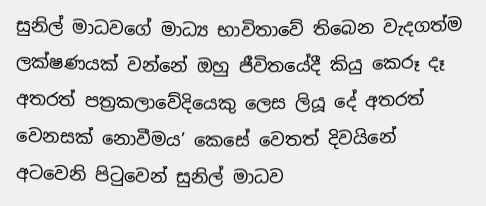සුනිල් මාධවගේ මාධ්‍ය භාවිතාවේ තිබෙන වැදගත්ම ලක්ෂණයක් වන්නේ ඔහු ජීවිතයේදී කියු කෙරූ දෑ අතරත් පත්‍රකලාවේදියෙකු ලෙස ලියූ දේ අතරත් වෙනසක් නොවීමය’ කෙසේ වෙතත් දිවයිනේ අටවෙනි පිටුවෙන් සුනිල් මාධව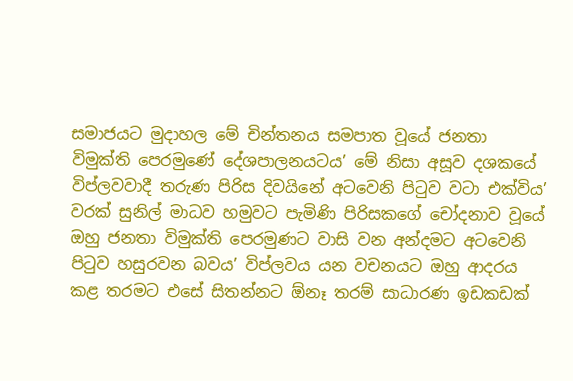සමාජයට මුදාහල මේ චින්තනය සමපාත වූයේ ජනතා විමුක්ති පෙරමුණේ දේශපාලනයටය’ මේ නිසා අසූව දශකයේ විප්ලවවාදී තරුණ පිරිස දිවයිනේ අටවෙනි පිටුව වටා එක්විය’ වරක් සුනිල් මාධව හමුවට පැමිණි පිරිසකගේ චෝදනාව වූයේ ඔහු ජනතා විමුක්ති පෙරමුණට වාසි වන අන්දමට අටවෙනි පිටුව හසුරවන බවය’ විප්ලවය යන වචනයට ඔහු ආදරය කළ තරමට එසේ සිතන්නට ඕනෑ තරම් සාධාරණ ඉඩකඩක්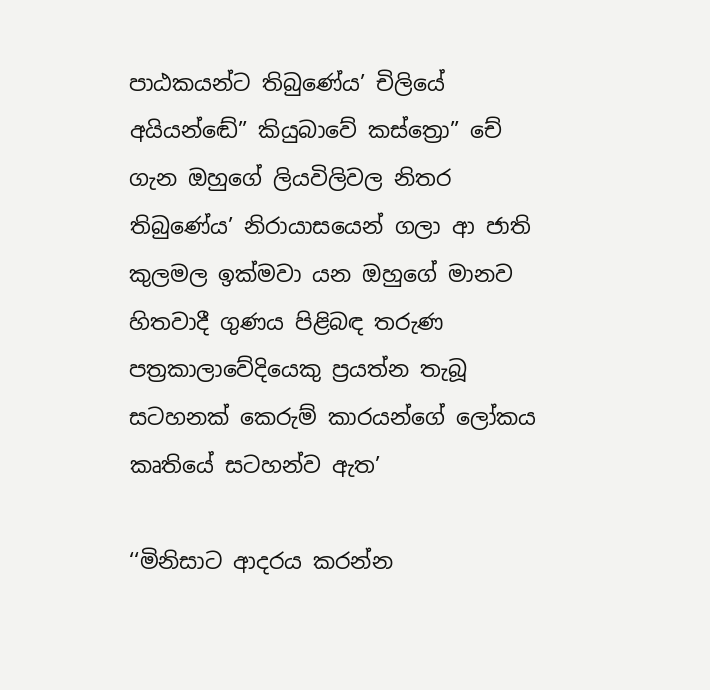පාඨකයන්ට තිබුණේය’ චිලියේ අයියන්ඬේ” කියුබාවේ කස්ත්‍රො” චේ ගැන ඔහුගේ ලියවිලිවල නිතර තිබුණේය’ නිරායාසයෙන් ගලා ආ ජාති කුලමල ඉක්මවා යන ඔහුගේ මානව හිතවාදී ගුණය පිළිබඳ තරුණ පත්‍රකාලාවේදියෙකු ප්‍රයත්න තැබූ සටහනක් කෙරුම් කාරයන්ගේ ලෝකය කෘතියේ සටහන්ව ඇත’

‘‘මිනිසාට ආදරය කරන්න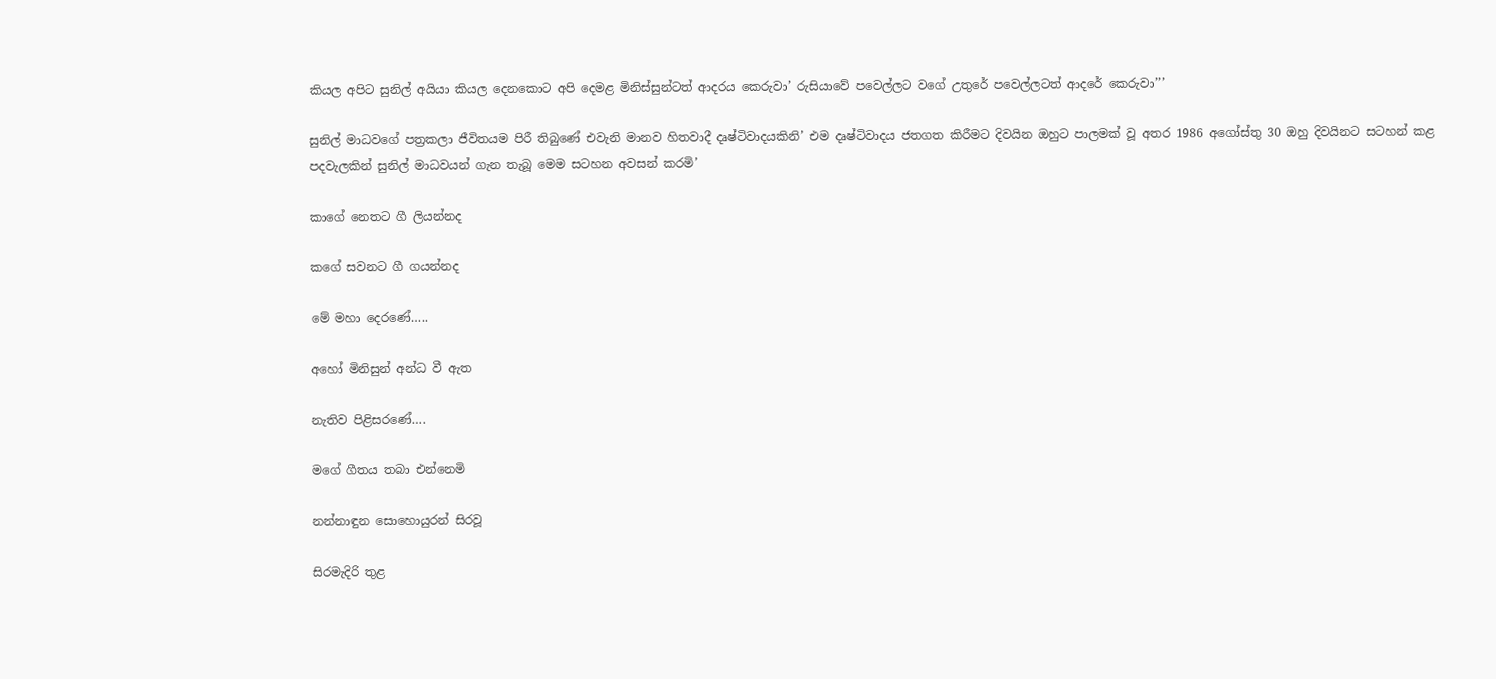කියල අපිට සුනිල් අයියා කියල දෙනකොට අපි දෙමළ මිනිස්සුන්ටත් ආදරය කෙරුවා’ රුසියාවේ පවෙල්ලට වගේ උතුරේ පවෙල්ලටත් ආදරේ කෙරුවා’’’

සුනිල් මාධවගේ පත්‍රකලා ජීවිතයම පිරී තිබුණේ එවැනි මානව හිතවාදී දෘෂ්ටිවාදයකිනි’ එම දෘෂ්ටිවාදය ජතගත කිරීමට දිවයින ඔහුට පාලමක් වූ අතර 1986 අගෝස්තු 30 ඔහු දිවයිනට සටහන් කළ පදවැලකින් සුනිල් මාධවයන් ගැන තැබූ මෙම සටහන අවසන් කරමි’

කාගේ නෙතට ගී ලියන්නද

කගේ සවනට ගී ගයන්නද

මේ මහා දෙරණේ…..

අහෝ මිනිසුන් අන්ධ වී ඇත

නැතිව පිළිසරණේ….

මගේ ගීතය තබා එන්නෙමි

නන්නාඳුන සොහොයුරන් සිරවූ

සිරමැදිරි තුළ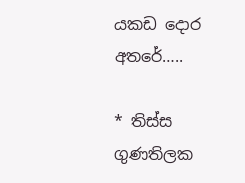යකඩ දොර අතරේ…..

* තිස්ස ගුණතිලක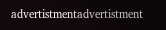advertistmentadvertistment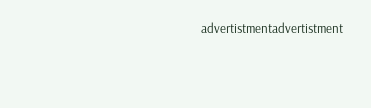advertistmentadvertistment